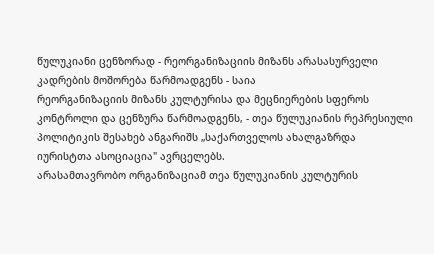წულუკიანი ცენზორად - რეორგანიზაციის მიზანს არასასურველი კადრების მოშორება წარმოადგენს - საია
რეორგანიზაციის მიზანს კულტურისა და მეცნიერების სფეროს კონტროლი და ცენზურა წარმოადგენს, - თეა წულუკიანის რეპრესიული პოლიტიკის შესახებ ანგარიშს „საქართველოს ახალგაზრდა იურისტთა ასოციაცია" ავრცელებს.
არასამთავრობო ორგანიზაციამ თეა წულუკიანის კულტურის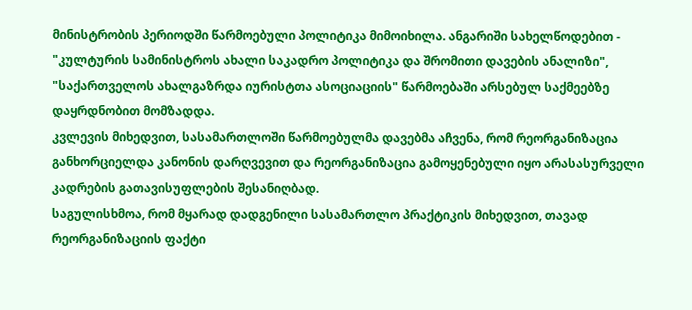მინისტრობის პერიოდში წარმოებული პოლიტიკა მიმოიხილა. ანგარიში სახელწოდებით - "კულტურის სამინისტროს ახალი საკადრო პოლიტიკა და შრომითი დავების ანალიზი", "საქართველოს ახალგაზრდა იურისტთა ასოციაციის" წარმოებაში არსებულ საქმეებზე დაყრდნობით მომზადდა.
კვლევის მიხედვით, სასამართლოში წარმოებულმა დავებმა აჩვენა, რომ რეორგანიზაცია განხორციელდა კანონის დარღვევით და რეორგანიზაცია გამოყენებული იყო არასასურველი კადრების გათავისუფლების შესანიღბად.
საგულისხმოა, რომ მყარად დადგენილი სასამართლო პრაქტიკის მიხედვით, თავად რეორგანიზაციის ფაქტი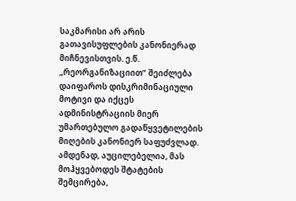საკმარისი არ არის გათავისუფლების კანონიერად მიჩნევისთვის. ე.წ. „რეორგანიზაციით” შეიძლება დაიფაროს დისკრიმინაციული მოტივი და იქცეს ადმინისტრაციის მიერ უმართებულო გადაწყვეტილების მიღების კანონიერ საფუძვლად. ამდენად, აუცილებელია, მას მოჰყვებოდეს შტატების შემცირება,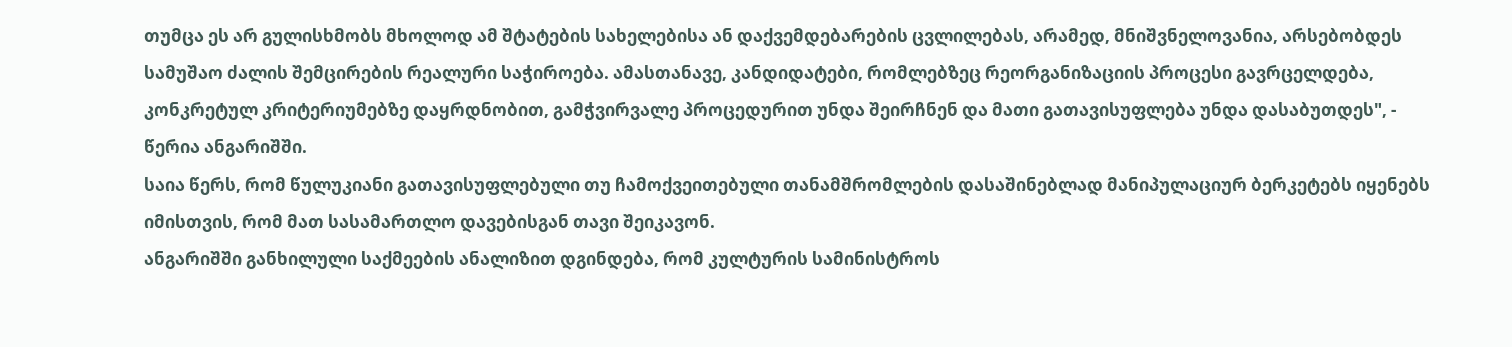თუმცა ეს არ გულისხმობს მხოლოდ ამ შტატების სახელებისა ან დაქვემდებარების ცვლილებას, არამედ, მნიშვნელოვანია, არსებობდეს სამუშაო ძალის შემცირების რეალური საჭიროება. ამასთანავე, კანდიდატები, რომლებზეც რეორგანიზაციის პროცესი გავრცელდება, კონკრეტულ კრიტერიუმებზე დაყრდნობით, გამჭვირვალე პროცედურით უნდა შეირჩნენ და მათი გათავისუფლება უნდა დასაბუთდეს", - წერია ანგარიშში.
საია წერს, რომ წულუკიანი გათავისუფლებული თუ ჩამოქვეითებული თანამშრომლების დასაშინებლად მანიპულაციურ ბერკეტებს იყენებს იმისთვის, რომ მათ სასამართლო დავებისგან თავი შეიკავონ.
ანგარიშში განხილული საქმეების ანალიზით დგინდება, რომ კულტურის სამინისტროს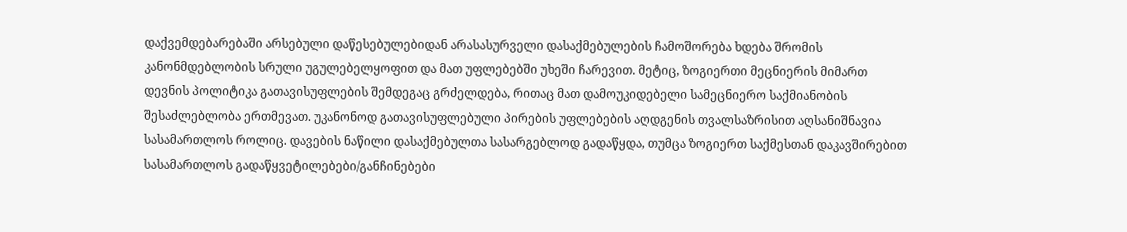დაქვემდებარებაში არსებული დაწესებულებიდან არასასურველი დასაქმებულების ჩამოშორება ხდება შრომის კანონმდებლობის სრული უგულებელყოფით და მათ უფლებებში უხეში ჩარევით. მეტიც, ზოგიერთი მეცნიერის მიმართ დევნის პოლიტიკა გათავისუფლების შემდეგაც გრძელდება, რითაც მათ დამოუკიდებელი სამეცნიერო საქმიანობის შესაძლებლობა ერთმევათ. უკანონოდ გათავისუფლებული პირების უფლებების აღდგენის თვალსაზრისით აღსანიშნავია სასამართლოს როლიც. დავების ნაწილი დასაქმებულთა სასარგებლოდ გადაწყდა, თუმცა ზოგიერთ საქმესთან დაკავშირებით სასამართლოს გადაწყვეტილებები/განჩინებები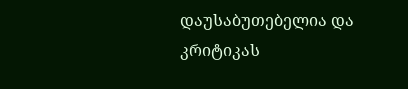დაუსაბუთებელია და კრიტიკას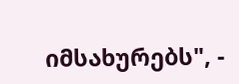იმსახურებს", -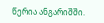წერია ანგარიშში.